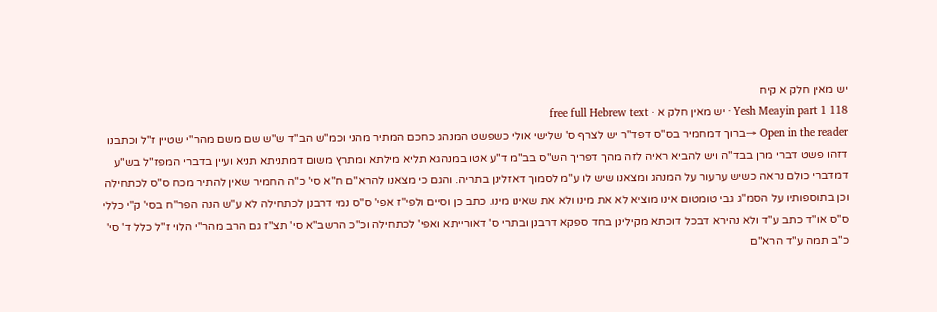יש מאין חלק א קיח
Yesh Meayin part 1 118 · יש מאין חלק א · free full Hebrew text
Open in the reader →ברוך דמחמיר בס"ס דפד"ר יש לצרף ס' שלישי אולי כשפשט המנהג כחכם המתיר מהני וכמ"ש הב"ד ש"ש שם משם מהר"י שטיין ז"ל וכתבנו דזהו פשט דברי מרן בבד"ה ויש להביא ראיה לזה מהך דפריך הש"ס בב"מ ד"ע אטו במנהגא תליא מילתא ומתרץ משום דמתניתא תניא ועיין בדברי המפז"ל בש"ע דמדברי כולם נראה כשיש ערעור על המנהג ומצאנו שיש לו ע"מ לסמוך דאזלינן בתריה. והגם כי מצאנו להרא"ם ח"א סי' כ"ה החמיר שאין להתיר מכח ס"ס לכתחילה וכן בתוספותיו על הסמ"ג גבי טומטום אינו מוציא לא את מינו ולא את שאינו מינו. כתב כן וסיים ולפי"ז אפי' ס"ס נמי דרבנן לכתחילה לא ע"ש הנה הפר"ח בסי' ק"י כללי ס"ס או"ד כתב ע"ד ולא נהירא דבכל דוכתא מקילינן בחד ספקא דרבנן ובתרי ס' דאורייתא ואפי' לכתחילה וכ"כ הרשב"א סי' תצ"ז גם הרב מהר"י הלוי ז"ל כלל ד' סי' כ"ב תמה ע"ד הרא"ם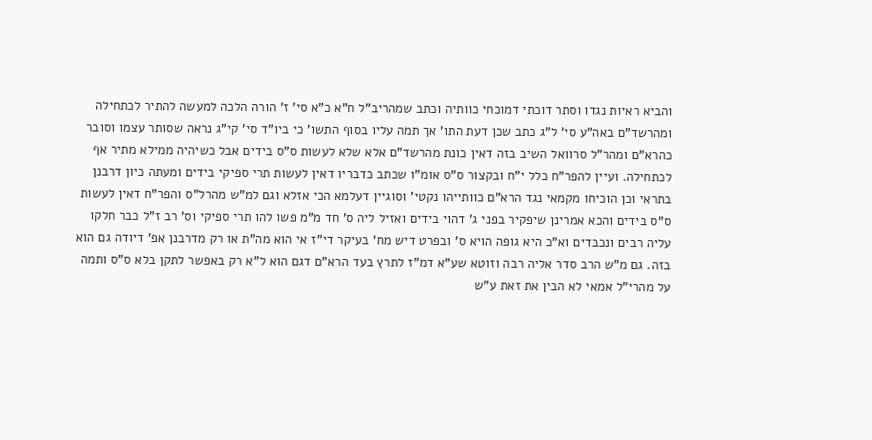והביא ראיות נגדו וסתר דוכתי דמוכחי כוותיה וכתב שמהריב"ל ח"א כ"א סי' ז' הורה הלכה למעשה להתיר לכתחילה ומהרשד"ם באה"ע סי' ל"ג כתב שכן דעת התו' אך תמה עליו בסוף התשו' כי ביו"ד סי' קי"ג נראה שסותר עצמו וסובר כהרא"ם ומהר"ל סרוואל השיב בזה דאין כונת מהרשד"ם אלא שלא לעשות ס"ס בידים אבל כשיהיה ממילא מתיר אף לכתחילה. ועיין להפר"ח כלל י"ח ובקצור ס"ס אומ"ו שכתב כדבריו דאין לעשות תרי ספיקי בידים ומעתה כיון דרבנן בתראי וכן הוכיחו מקמאי נגד הרא"ם כוותייהו נקטי' וסוגיין דעלמא הכי אזלא וגם למ"ש מהרל"ס והפר"ח דאין לעשות ס"ס בידים והכא אמרינן שיפקיר בפני ג' דהוי בידים ואזיל ליה ס' חד מ"מ פשו להו תרי ספיקי וס' רב ז"ל כבר חלקו עליה רבים ונכבדים וא"כ היא גופה הויא ס' ובפרט דיש מח' בעיקר די"ז אי הוא מה"ת או רק מדרבנן אפ' דיודה גם הוא בזה. גם מ"ש הרב סדר אליה רבה וזוטא שע"א דמ"ז לתרץ בעד הרא"ם דגם הוא ל"א רק באפשר לתקן בלא ס"ס ותמה על מהרי"ל אמאי לא הבין את זאת ע"ש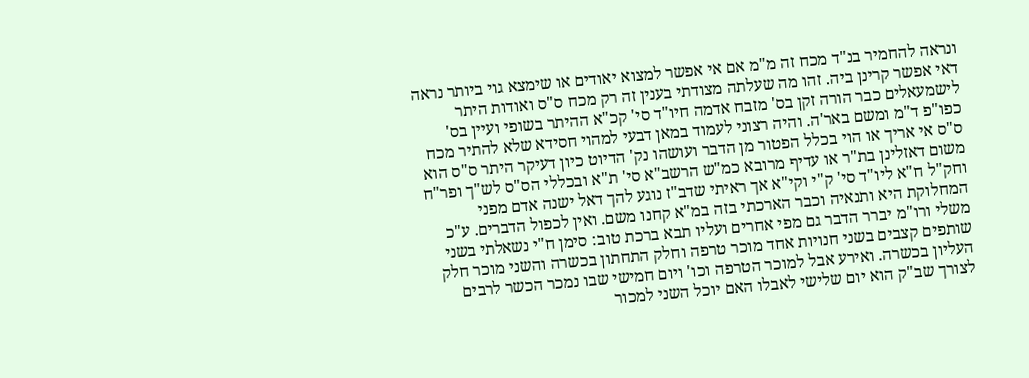ונראה להחמיר בנ"ד מכח זה מ"מ אם אי אפשר למצוא יאודים או שימצא גוי ביותר נראה דאי אפשר קרינן ביה. זהו מה שעלתה מצודתי בענין זה רק מכח ס"ס ואודות היתר לישמעאלים כבר הורה זקן בס' מזבח אדמה חיו"ד סי' קכ"א ההיתר בשופי ועיין בס' כפו"פ ד"מ ומשם באר'ה. והיה רצוני לעמוד במאן דבעי למהוי חסידא שלא להתיר מכח ס"ס אי אריך או הוי בכלל הפטור מן הדבר ועושהו נק' הדיוט כיון דעיקר היתר ס"ס הוא משום דאזלינן בת"ר או עדיף מרובא כמ"ש הרשב"א סי' ת"א ובכללי הס"ס לש"ך ופר"ח וחק"ל ח"א ליו"ד סי' ק"י וקי"א אך ראיתי שדב"ז נוגע להך דאל ישנה אדם מפני המחלוקת היא ותנאיה וכבר הארכתי בזה במ"א קחנו משם. ואין לכפול הדברים. ע"כ משלי ורו"מ יברר הדבר גם מפי אחרים ועליו תבא ברכת טוב: סימן ח"י נשאלתי בשני שותפים קצבים בשני חנויות אחד מוכר טרפה וחלק התחתון בכשרה והשני מוכר חלק העליון בכשרה. ואירע אבל למוכר הטרפה וכו' ויום חמישי שבו נמכר הכשר לרבים לצורך שב"ק הוא יום שלישי לאבלו האם יוכל השני למכור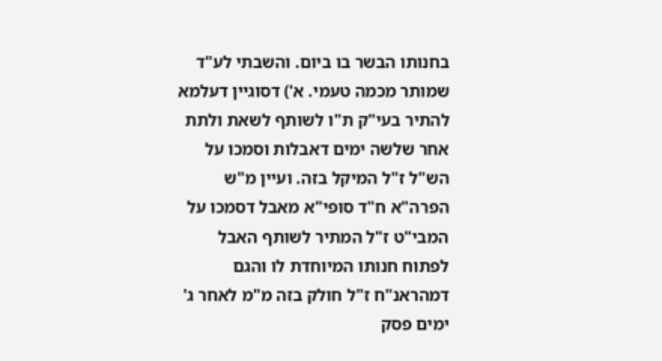בחנותו הבשר בו ביום. והשבתי לע"ד שמותר מכמה טעמי. א') דסוגיין דעלמא להתיר בעי"ק ת"ו לשותף לשאת ולתת אחר שלשה ימים דאבלות וסמכו על הש"ל ז"ל המיקל בזה. ועיין מ"ש הפרה"א ח"ד סופי"א מאבל דסמכו על המבי"ט ז"ל המתיר לשותף האבל לפתוח חנותו המיוחדת לו והגם דמהראנ"ח ז"ל חולק בזה מ"מ לאחר ג' ימים פסק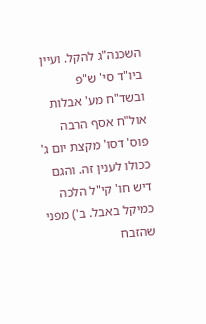השכנה"ג להקל. ועיין ביו"ד סי' ש"פ ובשד"ח מע' אבלות אול"ח אסף הרבה פוס' דסו' מקצת יום ג' ככולו לענין זה. והגם דיש חו' קי"ל הלכה כמיקל באבל. ב') מפני שהזבח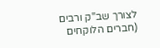לצורך שב"ק ורבים (חברים הלוקחים